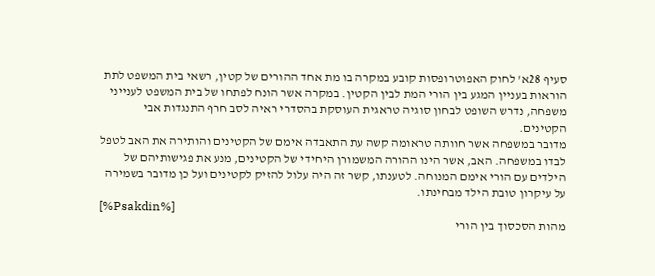סעיף 28א' לחוק האפוטרופסות קובע במקרה בו מת אחד ההורים של קטין, רשאי בית המשפט לתת הוראות בעניין המגע בין הורי המת לבין הקטין. במקרה אשר הונח לפתחו של בית המשפט לענייני משפחה, נדרש השופט לבחון סוגיה טראגית העוסקת בהסדרי ראיה לסב חרף התנגדות אבי הקטינים.
מדובר במשפחה אשר חוותה טראומה קשה עת התאבדה אימם של הקטינים והותירה את האב לטפל לבדו במשפחה. האב, אשר הינו ההורה המשמורן היחידי של הקטינים, מנע את פגישותיהם של הילדים עם הורי אימם המנוחה. לטענתו, קשר זה היה עלול להזיק לקטינים ועל כן מדובר בשמירה על עיקרון טובת הילד מבחינתו.
[%Psakdin%]
מהות הסכסוך בין הורי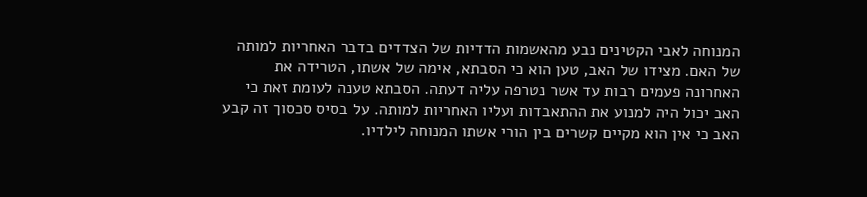המנוחה לאבי הקטינים נבע מהאשמות הדדיות של הצדדים בדבר האחריות למותה של האם. מצידו של האב, טען הוא כי הסבתא, אימה של אשתו, הטרידה את האחרונה פעמים רבות עד אשר נטרפה עליה דעתה. הסבתא טענה לעומת זאת כי האב יכול היה למנוע את ההתאבדות ועליו האחריות למותה. על בסיס סכסוך זה קבע האב כי אין הוא מקיים קשרים בין הורי אשתו המנוחה לילדיו.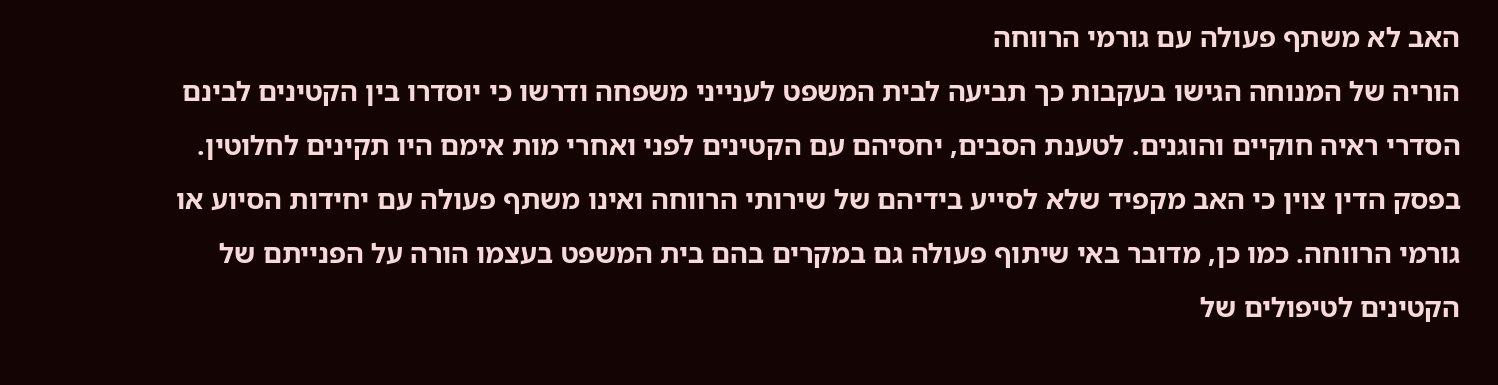האב לא משתף פעולה עם גורמי הרווחה
הוריה של המנוחה הגישו בעקבות כך תביעה לבית המשפט לענייני משפחה ודרשו כי יוסדרו בין הקטינים לבינם הסדרי ראיה חוקיים והוגנים. לטענת הסבים, יחסיהם עם הקטינים לפני ואחרי מות אימם היו תקינים לחלוטין.
בפסק הדין צוין כי האב מקפיד שלא לסייע בידיהם של שירותי הרווחה ואינו משתף פעולה עם יחידות הסיוע או גורמי הרווחה. כמו כן, מדובר באי שיתוף פעולה גם במקרים בהם בית המשפט בעצמו הורה על הפנייתם של הקטינים לטיפולים של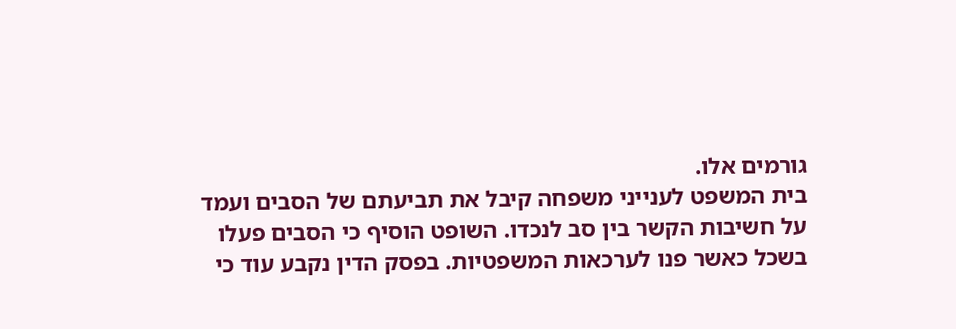גורמים אלו.
בית המשפט לענייני משפחה קיבל את תביעתם של הסבים ועמד על חשיבות הקשר בין סב לנכדו. השופט הוסיף כי הסבים פעלו בשכל כאשר פנו לערכאות המשפטיות. בפסק הדין נקבע עוד כי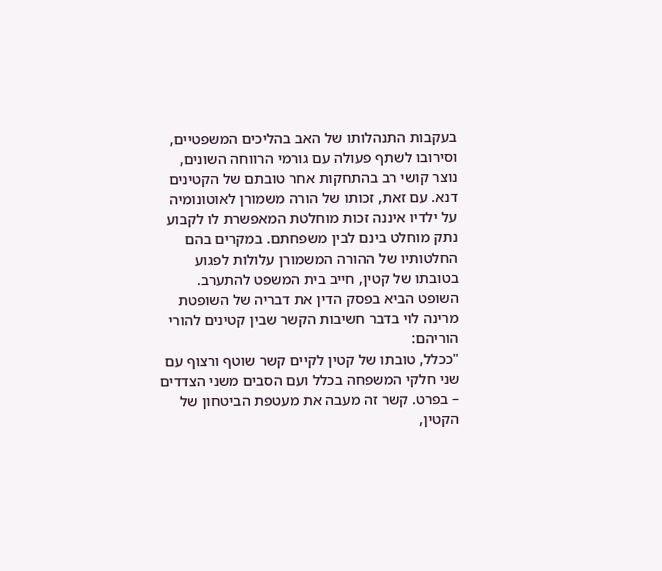בעקבות התנהלותו של האב בהליכים המשפטיים, וסירובו לשתף פעולה עם גורמי הרווחה השונים, נוצר קושי רב בהתחקות אחר טובתם של הקטינים דנא. עם זאת, זכותו של הורה משמורן לאוטונומיה על ילדיו איננה זכות מוחלטת המאפשרת לו לקבוע נתק מוחלט בינם לבין משפחתם. במקרים בהם החלטותיו של ההורה המשמורן עלולות לפגוע בטובתו של קטין, חייב בית המשפט להתערב.
השופט הביא בפסק הדין את דבריה של השופטת מרינה לוי בדבר חשיבות הקשר שבין קטינים להורי הוריהם:
"ככלל, טובתו של קטין לקיים קשר שוטף ורצוף עם שני חלקי המשפחה בכלל ועם הסבים משני הצדדים – בפרט. קשר זה מעבה את מעטפת הביטחון של הקטין,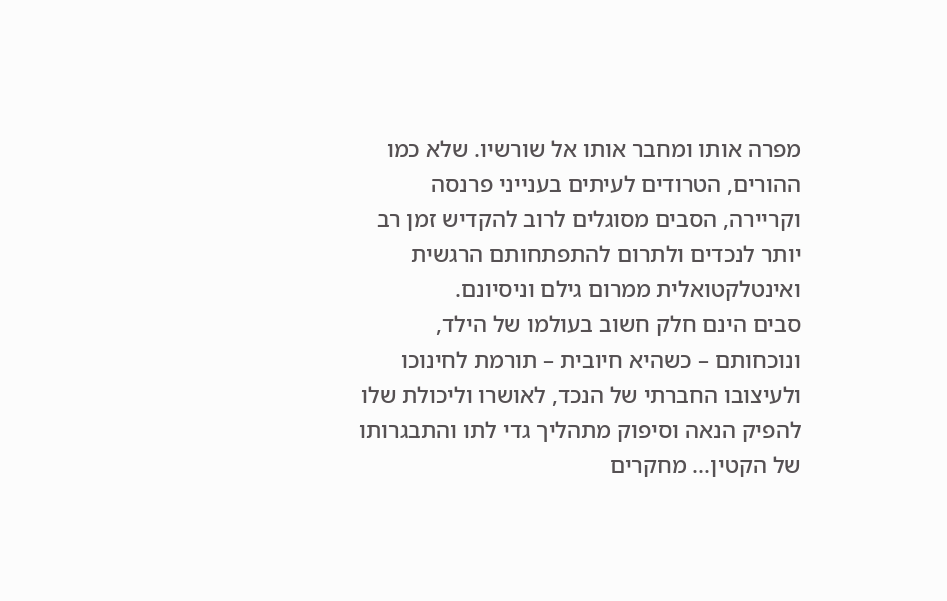מפרה אותו ומחבר אותו אל שורשיו. שלא כמו ההורים, הטרודים לעיתים בענייני פרנסה וקריירה, הסבים מסוגלים לרוב להקדיש זמן רב יותר לנכדים ולתרום להתפתחותם הרגשית ואינטלקטואלית ממרום גילם וניסיונם.
סבים הינם חלק חשוב בעולמו של הילד, ונוכחותם – כשהיא חיובית – תורמת לחינוכו ולעיצובו החברתי של הנכד, לאושרו וליכולת שלו להפיק הנאה וסיפוק מתהליך גדי לתו והתבגרותו של הקטין... מחקרים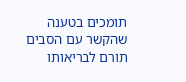תומכים בטענה שהקשר עם הסבים תורם לבריאותו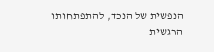הנפשית של הנכד, להתפתחותו הרגשית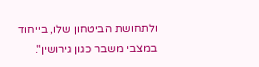ולתחושת הביטחון שלו, בייחוד במצבי משבר כגון גירושין".